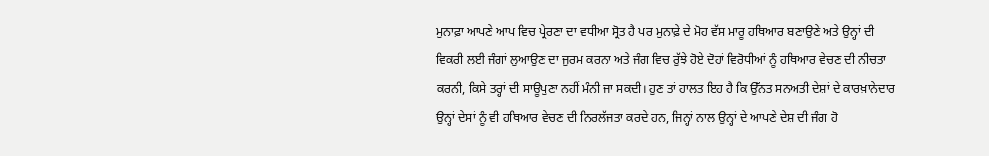ਮੁਨਾਫ਼ਾ ਆਪਣੇ ਆਪ ਵਿਚ ਪ੍ਰੇਰਣਾ ਦਾ ਵਧੀਆ ਸ੍ਰੋਤ ਹੈ ਪਰ ਮੁਨਾਫ਼ੇ ਦੇ ਮੋਹ ਵੱਸ ਮਾਰੂ ਹਥਿਆਰ ਬਣਾਉਣੇ ਅਤੇ ਉਨ੍ਹਾਂ ਦੀ ਵਿਕਰੀ ਲਈ ਜੰਗਾਂ ਲੁਆਉਣ ਦਾ ਜੁਰਮ ਕਰਨਾ ਅਤੇ ਜੰਗ ਵਿਚ ਰੁੱਝੇ ਹੋਏ ਦੋਹਾਂ ਵਿਰੋਧੀਆਂ ਨੂੰ ਹਥਿਆਰ ਵੇਚਣ ਦੀ ਨੀਚਤਾ ਕਰਨੀ, ਕਿਸੇ ਤਰ੍ਹਾਂ ਦੀ ਸਾਊਪੁਣਾ ਨਹੀਂ ਮੰਨੀ ਜਾ ਸਕਦੀ। ਹੁਣ ਤਾਂ ਹਾਲਤ ਇਹ ਹੈ ਕਿ ਉੱਨਤ ਸਨਅਤੀ ਦੇਸ਼ਾਂ ਦੇ ਕਾਰਖ਼ਾਨੇਦਾਰ ਉਨ੍ਹਾਂ ਦੇਸਾਂ ਨੂੰ ਵੀ ਹਥਿਆਰ ਵੇਚਣ ਦੀ ਨਿਰਲੱਜਤਾ ਕਰਦੇ ਹਨ, ਜਿਨ੍ਹਾਂ ਨਾਲ ਉਨ੍ਹਾਂ ਦੇ ਆਪਣੇ ਦੇਸ਼ ਦੀ ਜੰਗ ਹੋ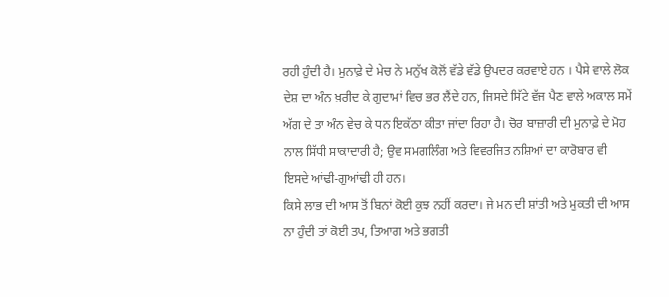ਰਹੀ ਹੁੰਦੀ ਹੈ। ਮੁਨਾਫ਼ੇ ਦੇ ਮੇਚ ਨੇ ਮਨੁੱਖ ਕੋਲੋਂ ਵੱਡੇ ਵੱਡੇ ਉਪਦਰ ਕਰਵਾਏ ਹਨ । ਪੈਸੇ ਵਾਲੇ ਲੋਕ ਦੇਸ਼ ਦਾ ਅੰਨ ਖ਼ਰੀਦ ਕੇ ਗੁਦਾਮਾਂ ਵਿਚ ਭਰ ਲੈਂਦੇ ਹਨ, ਜਿਸਦੇ ਸਿੱਟੇ ਵੱਜ ਪੈਣ ਵਾਲੇ ਅਕਾਲ ਸਮੇਂ ਅੱਗ ਦੇ ਤਾ ਅੰਨ ਵੇਚ ਕੇ ਧਨ ਇਕੱਠਾ ਕੀਤਾ ਜਾਂਦਾ ਰਿਹਾ ਹੈ। ਚੋਰ ਬਾਜ਼ਾਰੀ ਦੀ ਮੁਨਾਫ਼ੇ ਦੇ ਮੋਹ ਨਾਲ ਸਿੱਧੀ ਸਾਕਾਦਾਰੀ ਹੈ; ਉਵ ਸਮਗਲਿੰਗ ਅਤੇ ਵਿਵਰਜਿਤ ਨਸ਼ਿਆਂ ਦਾ ਕਾਰੋਬਾਰ ਵੀ ਇਸਦੇ ਆਂਢੀ-ਗੁਆਂਢੀ ਹੀ ਹਨ।
ਕਿਸੇ ਲਾਭ ਦੀ ਆਸ ਤੋਂ ਬਿਨਾਂ ਕੋਈ ਕੁਝ ਨਹੀਂ ਕਰਦਾ। ਜੇ ਮਨ ਦੀ ਸ਼ਾਂਤੀ ਅਤੇ ਮੁਕਤੀ ਦੀ ਆਸ ਨਾ ਹੁੰਦੀ ਤਾਂ ਕੋਈ ਤਪ, ਤਿਆਗ ਅਤੇ ਭਗਤੀ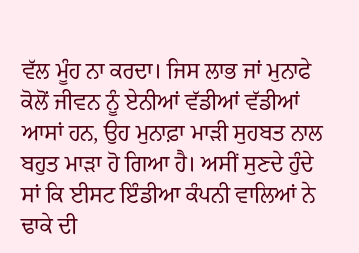ਵੱਲ ਮੂੰਹ ਨਾ ਕਰਦਾ। ਜਿਸ ਲਾਭ ਜਾਂ ਮੁਨਾਫੇ ਕੋਲੋਂ ਜੀਵਨ ਨੂੰ ਏਨੀਆਂ ਵੱਡੀਆਂ ਵੱਡੀਆਂ ਆਸਾਂ ਹਨ, ਉਹ ਮੁਨਾਫ਼ਾ ਮਾੜੀ ਸੁਹਬਤ ਨਾਲ ਬਹੁਤ ਮਾੜਾ ਹੋ ਗਿਆ ਹੈ। ਅਸੀਂ ਸੁਣਦੇ ਹੁੰਦੇ ਸਾਂ ਕਿ ਈਸਟ ਇੰਡੀਆ ਕੰਪਨੀ ਵਾਲਿਆਂ ਨੇ ਢਾਕੇ ਦੀ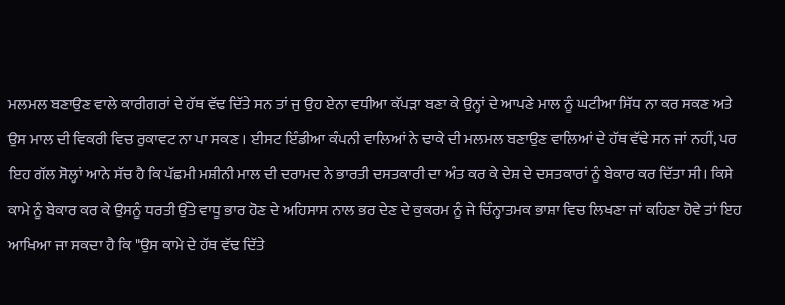ਮਲਮਲ ਬਣਾਉਣ ਵਾਲੇ ਕਾਰੀਗਰਾਂ ਦੇ ਹੱਥ ਵੱਢ ਦਿੱਤੇ ਸਨ ਤਾਂ ਜੁ ਉਹ ਏਨਾ ਵਧੀਆ ਕੱਪੜਾ ਬਣਾ ਕੇ ਉਨ੍ਹਾਂ ਦੇ ਆਪਣੇ ਮਾਲ ਨੂੰ ਘਟੀਆ ਸਿੱਧ ਨਾ ਕਰ ਸਕਣ ਅਤੇ ਉਸ ਮਾਲ ਦੀ ਵਿਕਰੀ ਵਿਚ ਰੁਕਾਵਟ ਨਾ ਪਾ ਸਕਣ । ਈਸਟ ਇੰਡੀਆ ਕੰਪਨੀ ਵਾਲਿਆਂ ਨੇ ਢਾਕੇ ਦੀ ਮਲਮਲ ਬਣਾਉਣ ਵਾਲਿਆਂ ਦੇ ਹੱਥ ਵੱਢੇ ਸਨ ਜਾਂ ਨਹੀਂ, ਪਰ ਇਹ ਗੱਲ ਸੋਲ੍ਹਾਂ ਆਨੇ ਸੱਚ ਹੈ ਕਿ ਪੱਛਮੀ ਮਸ਼ੀਨੀ ਮਾਲ ਦੀ ਦਰਾਮਦ ਨੇ ਭਾਰਤੀ ਦਸਤਕਾਰੀ ਦਾ ਅੰਤ ਕਰ ਕੇ ਦੇਸ਼ ਦੇ ਦਸਤਕਾਰਾਂ ਨੂੰ ਬੇਕਾਰ ਕਰ ਦਿੱਤਾ ਸੀ। ਕਿਸੇ ਕਾਮੇ ਨੂੰ ਬੇਕਾਰ ਕਰ ਕੇ ਉਸਨੂੰ ਧਰਤੀ ਉੱਤੇ ਵਾਧੂ ਭਾਰ ਹੋਣ ਦੇ ਅਹਿਸਾਸ ਨਾਲ ਭਰ ਦੇਣ ਦੇ ਕੁਕਰਮ ਨੂੰ ਜੇ ਚਿੰਨ੍ਹਾਤਮਕ ਭਾਸ਼ਾ ਵਿਚ ਲਿਖਣਾ ਜਾਂ ਕਹਿਣਾ ਹੋਵੇ ਤਾਂ ਇਹ ਆਖਿਆ ਜਾ ਸਕਦਾ ਹੈ ਕਿ "ਉਸ ਕਾਮੇ ਦੇ ਹੱਥ ਵੱਢ ਦਿੱਤੇ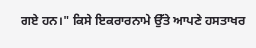ਗਏ ਹਨ।" ਕਿਸੇ ਇਕਰਾਰਨਾਮੇ ਉੱਤੇ ਆਪਣੇ ਹਸਤਾਖਰ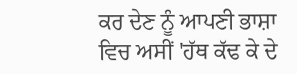ਕਰ ਦੇਣ ਨੂੰ ਆਪਣੀ ਭਾਸ਼ਾ ਵਿਚ ਅਸੀਂ 'ਹੱਥ ਕੱਢ ਕੇ ਦੇ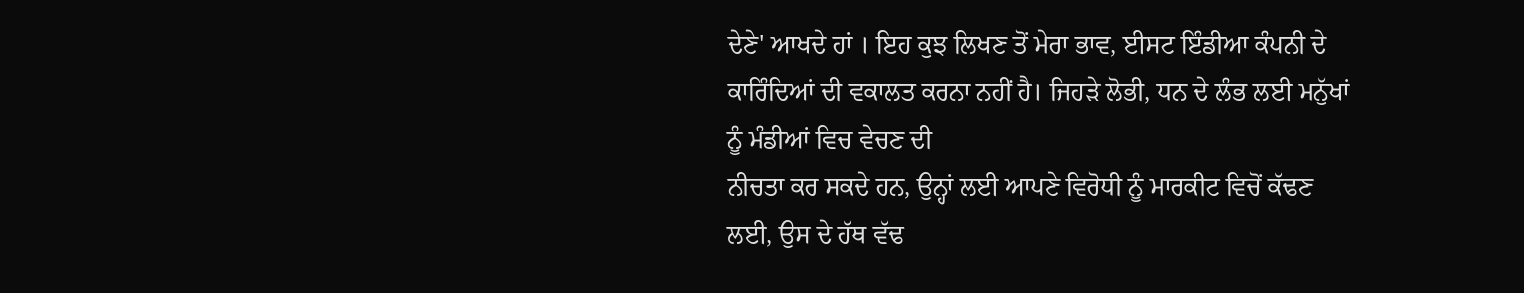ਦੇਣੇ' ਆਖਦੇ ਹਾਂ । ਇਹ ਕੁਝ ਲਿਖਣ ਤੋਂ ਮੇਰਾ ਭਾਵ, ਈਸਟ ਇੰਡੀਆ ਕੰਪਨੀ ਦੇ ਕਾਰਿੰਦਿਆਂ ਦੀ ਵਕਾਲਤ ਕਰਨਾ ਨਹੀਂ ਹੈ। ਜਿਹੜੇ ਲੋਭੀ, ਧਨ ਦੇ ਲੰਭ ਲਈ ਮਨੁੱਖਾਂ ਨੂੰ ਮੰਡੀਆਂ ਵਿਚ ਵੇਚਣ ਦੀ
ਨੀਚਤਾ ਕਰ ਸਕਦੇ ਹਨ, ਉਨ੍ਹਾਂ ਲਈ ਆਪਣੇ ਵਿਰੋਧੀ ਨੂੰ ਮਾਰਕੀਟ ਵਿਚੋਂ ਕੱਢਣ ਲਈ, ਉਸ ਦੇ ਹੱਥ ਵੱਢ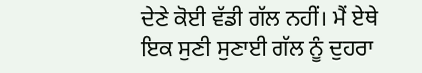ਦੇਣੇ ਕੋਈ ਵੱਡੀ ਗੱਲ ਨਹੀਂ। ਮੈਂ ਏਥੇ ਇਕ ਸੁਣੀ ਸੁਣਾਈ ਗੱਲ ਨੂੰ ਦੁਹਰਾ